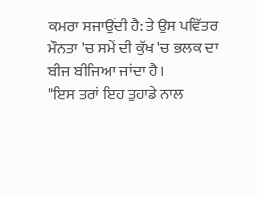ਕਮਰਾ ਸਜਾਉਂਦੀ ਹੈ: ਤੇ ਉਸ ਪਵਿੱਤਰ ਮੌਨਤਾ 'ਚ ਸਮੇਂ ਦੀ ਕੁੱਖ 'ਚ ਭਲਕ ਦਾ ਬੀਜ ਬੀਜਿਆ ਜਾਂਦਾ ਹੈ।
"ਇਸ ਤਰਾਂ ਇਹ ਤੁਹਾਡੇ ਨਾਲ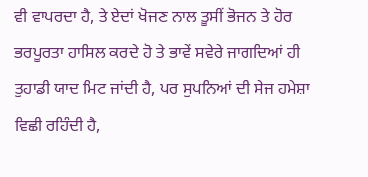ਵੀ ਵਾਪਰਦਾ ਹੈ, ਤੇ ਏਦਾਂ ਖੋਜਣ ਨਾਲ ਤੂਸੀਂ ਭੋਜਨ ਤੇ ਹੋਰ ਭਰਪੂਰਤਾ ਹਾਸਿਲ ਕਰਦੇ ਹੋ ਤੇ ਭਾਵੇਂ ਸਵੇਰੇ ਜਾਗਦਿਆਂ ਹੀ ਤੁਹਾਡੀ ਯਾਦ ਮਿਟ ਜਾਂਦੀ ਹੈ, ਪਰ ਸੁਪਨਿਆਂ ਦੀ ਸੇਜ ਹਮੇਸ਼ਾ ਵਿਛੀ ਰਹਿੰਦੀ ਹੈ,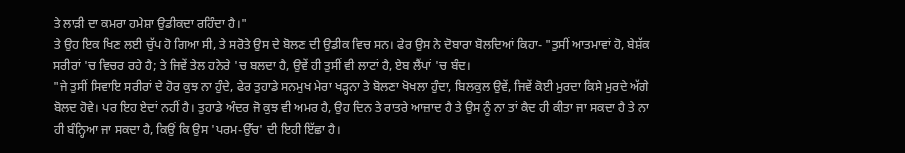ਤੇ ਲਾੜੀ ਦਾ ਕਮਰਾ ਹਮੇਸ਼ਾ ਉਡੀਕਦਾ ਰਹਿੰਦਾ ਹੈ।"
ਤੇ ਉਹ ਇਕ ਖਿਣ ਲਈ ਚੁੱਪ ਹੋ ਗਿਆ ਸੀ, ਤੇ ਸਰੋਤੇ ਉਸ ਦੇ ਬੋਲਣ ਦੀ ਉਡੀਕ ਵਿਚ ਸਨ। ਫੇਰ ਉਸ ਨੇ ਦੋਬਾਰਾ ਬੋਲਦਿਆਂ ਕਿਹਾ- "ਤੁਸੀਂ ਆਤਮਾਵਾਂ ਹੋ, ਬੇਸ਼ੱਕ ਸਰੀਰਾਂ 'ਚ ਵਿਚਰ ਰਹੇ ਹੈ; ਤੇ ਜਿਵੇਂ ਤੇਲ ਹਨੇਰੇ 'ਚ ਬਲਦਾ ਹੈ, ਉਵੇਂ ਹੀ ਤੁਸੀਂ ਵੀ ਲਾਟਾਂ ਹੈ, ਏਬ ਲੈਂਪਾਂ 'ਚ ਬੰਦ।
"ਜੇ ਤੁਸੀਂ ਸਿਵਾਇ ਸਰੀਰਾਂ ਦੇ ਹੋਰ ਕੁਝ ਨਾ ਹੁੰਦੇ, ਫੇਰ ਤੁਹਾਡੇ ਸਨਮੁਖ ਮੇਰਾ ਖੜ੍ਹਨਾ ਤੇ ਬੋਲਣਾ ਖੋਖਲਾ ਹੁੰਦਾ, ਬਿਲਕੁਲ ਉਵੇਂ, ਜਿਵੇਂ ਕੋਈ ਮੁਰਦਾ ਕਿਸੇ ਮੁਰਦੇ ਅੱਗੇ ਬੋਲਦ ਹੋਵੇ। ਪਰ ਇਹ ਏਦਾਂ ਨਹੀਂ ਹੈ। ਤੁਹਾਡੇ ਅੰਦਰ ਜੋ ਕੁਝ ਵੀ ਅਮਰ ਹੈ, ਉਹ ਦਿਨ ਤੇ ਰਾਤਰੇ ਆਜ਼ਾਦ ਹੈ ਤੇ ਉਸ ਨੂੰ ਨਾ ਤਾਂ ਕੈਦ ਹੀ ਕੀਤਾ ਜਾ ਸਕਦਾ ਹੈ ਤੇ ਨਾ ਹੀ ਬੰਨ੍ਹਿਆ ਜਾ ਸਕਦਾ ਹੈ, ਕਿਉਂ ਕਿ ਉਸ 'ਪਰਮ-ਉੱਚ' ਦੀ ਇਹੀ ਇੱਛਾ ਹੈ।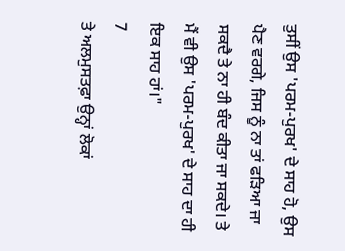ਤੁਸੀਂ ਉਸ 'ਪਰਮ-ਪੁਰਖ' ਦੇ ਸਾਹ ਹੋ, ਉਸ ਪੈਣ ਵਰਗੇ, ਜਿਸ ਨੂੰ ਨਾ ਤਾਂ ਫੜਿਆ ਜਾ ਸਕਦੈ ਤੇ ਨਾ ਹੀ ਬੰਦ ਕੀਤਾ ਜਾ ਸਕਦੇ। ਤੇ ਮੈਂ ਵੀ ਉਸ 'ਪਰਮ-ਪੁਰਖ' ਦੇ ਸਾਹ ਦਾ ਹੀ ਇਕ ਸਾਹ ਹਾਂ।"
7
ਤੇ ਅਲਮੁਸਤਫ਼ਾ ਉਨ੍ਹਾਂ ਲੋਕਾਂ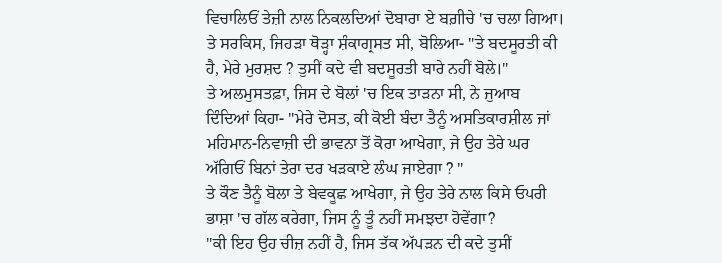ਵਿਚਾਲਿਓਂ ਤੇਜ਼ੀ ਨਾਲ ਨਿਕਲਦਿਆਂ ਦੋਬਾਰਾ ਏ ਬਗ਼ੀਚੇ 'ਚ ਚਲਾ ਗਿਆ।
ਤੇ ਸਰਕਿਸ, ਜਿਹੜਾ ਥੋੜ੍ਹਾ ਸ਼ੰਕਾਗ੍ਰਸਤ ਸੀ, ਬੋਲਿਆ- "ਤੇ ਬਦਸੂਰਤੀ ਕੀ ਹੈ, ਮੇਰੇ ਮੁਰਸ਼ਦ ? ਤੁਸੀਂ ਕਦੇ ਵੀ ਬਦਸੂਰਤੀ ਬਾਰੇ ਨਹੀਂ ਬੋਲੇ।"
ਤੇ ਅਲਮੁਸਤਫ਼ਾ, ਜਿਸ ਦੇ ਬੋਲਾਂ 'ਚ ਇਕ ਤਾੜਨਾ ਸੀ, ਨੇ ਜੁਆਬ ਦਿੰਦਿਆਂ ਕਿਹਾ- "ਮੇਰੇ ਦੋਸਤ, ਕੀ ਕੋਈ ਬੰਦਾ ਤੈਨੂੰ ਅਸਤਿਕਾਰਸ਼ੀਲ ਜਾਂ ਮਹਿਮਾਨ-ਨਿਵਾਜ਼ੀ ਦੀ ਭਾਵਨਾ ਤੋਂ ਕੋਰਾ ਆਖੇਗਾ, ਜੇ ਉਹ ਤੇਰੇ ਘਰ ਅੱਗਿਓਂ ਬਿਨਾਂ ਤੇਰਾ ਦਰ ਖੜਕਾਏ ਲੰਘ ਜਾਏਗਾ ? "
ਤੇ ਕੌਣ ਤੈਨੂੰ ਬੋਲਾ ਤੇ ਬੇਵਕੂਛ ਆਖੇਗਾ, ਜੇ ਉਹ ਤੇਰੇ ਨਾਲ ਕਿਸੇ ਓਪਰੀ ਭਾਸ਼ਾ 'ਚ ਗੱਲ ਕਰੇਗਾ, ਜਿਸ ਨੂੰ ਤੂੰ ਨਹੀਂ ਸਮਝਦਾ ਹੋਵੇਂਗਾ?
"ਕੀ ਇਹ ਉਹ ਚੀਜ਼ ਨਹੀਂ ਹੈ, ਜਿਸ ਤੱਕ ਅੱਪੜਨ ਦੀ ਕਦੇ ਤੁਸੀਂ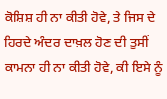ਕੋਸ਼ਿਸ਼ ਹੀ ਨਾ ਕੀਤੀ ਹੋਵੇ, ਤੇ ਜਿਸ ਦੇ ਹਿਰਦੇ ਅੰਦਰ ਦਾਖ਼ਲ ਹੋਣ ਦੀ ਤੁਸੀਂ ਕਾਮਨਾ ਹੀ ਨਾ ਕੀਤੀ ਹੋਵੇ, ਕੀ ਇਸੇ ਨੂੰ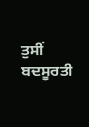ਤੁਸੀਂ ਬਦਸੂਰਤੀ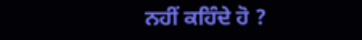ਨਹੀਂ ਕਹਿੰਦੇ ਹੋ ?